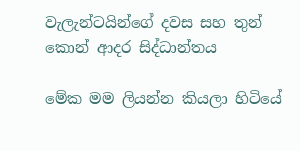වැලැන්ටයින්ගේ දවස සහ තුන් කොන් ආදර සිද්ධාන්තය

මේක මම ලියන්න කියලා හිටියේ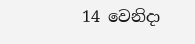14 වෙනිදා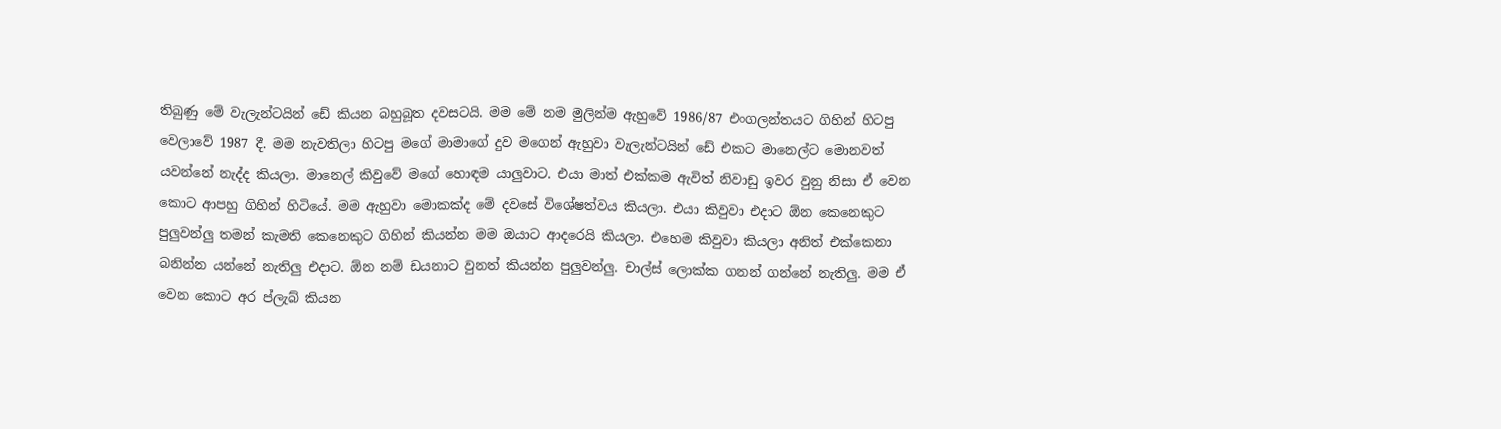තිබුණු මේ වැලැන්ටයින් ඩේ කියන බහුබූත දවසටයි. මම මේ නම මුලින්ම ඇහුවේ 1986/87 එංගලන්තයට ගිහින් හිටපු වෙලාවේ 1987 දී. මම නැවතිලා හිටපු මගේ මාමාගේ දුව මගෙන් ඇහුවා වැලැන්ටයින් ඩේ එකට මානෙල්ට මොනවත් යවන්නේ නැද්ද කියලා. මානෙල් කිවුවේ මගේ හොඳම යාලුවාට. එයා මාත් එක්කම ඇවිත් නිවාඩු ඉවර වුනු නිසා ඒ වෙන කොට ආපහු ගිහින් හිටියේ. මම ඇහුවා මොකක්ද මේ දවසේ විශේෂත්වය කියලා. එයා කිවුවා එදාට ඕන කෙනෙකුට පුලුවන්ලු තමන් කැමති කෙනෙකුට ගිහින් කියන්න මම ඔයාට ආදරෙයි කියලා. එහෙම කිවුවා කියලා අනිත් එක්කෙනා බනින්න යන්නේ නැතිලු එදාට. ඕන නම් ඩයනාට වුනත් කියන්න පුලුවන්ලු. චාල්ස් ලොක්ක ගනන් ගන්නේ නැතිලු. මම ඒ වෙන කොට අර ප්ලැබ් කියන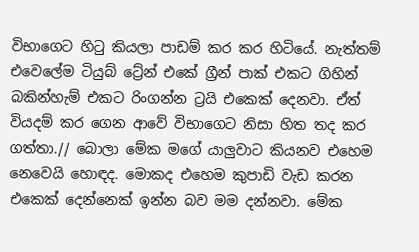විභාගෙට හිටු කියලා පාඩම් කර කර හිටියේ. නැත්තම් එවෙලේම ටියුබ් ට්‍රේන් එකේ ග්‍රීන් පාක් එකට ගිහින් බකින්හැම් එකට රිංගන්න ට්‍රයි එකෙක් දෙනවා. ඒත් වියදම් කර ගෙන ආවේ විභාගෙට නිසා හිත තද කර ගත්තා.// බොලා මේක මගේ යාලුවාට කියනව එහෙම නෙවෙයි හොඳද. මොකද එහෙම කුපාඩි වැඩ කරන එකෙක් දෙන්නෙක් ඉන්න බව මම දන්නවා. මේක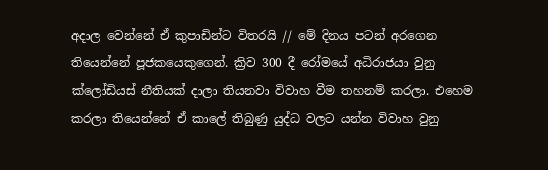අදාල වෙන්නේ ඒ කුපාඩින්ට විතරයි // මේ දිනය පටන් අරගෙන තියෙන්නේ පූජකයෙකුගෙන්. ක්‍රිව 300 දී රෝමයේ අධිරාජයා වුනු ක්ලෝඩියස් නීතියක් දාලා තියනවා විවාහ වීම තහනම් කරලා. එහෙම කරලා තියෙන්නේ ඒ කාලේ තිබුණු යුද්ධ වලට යන්න විවාහ වුනු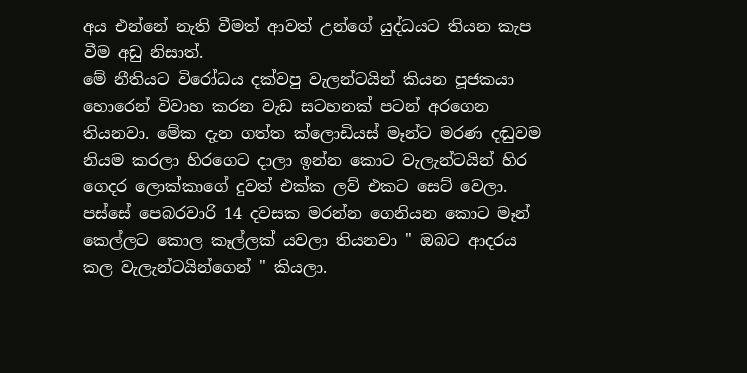අය එන්නේ නැති වීමත් ආවත් උන්ගේ යුද්ධයට තියන කැප වීම අඩු නිසාත්.
මේ නීතියට විරෝධය දක්වපු වැලන්ටයින් කියන පූජකයා හොරෙන් විවාහ කරන වැඩ සටහනක් පටන් අරගෙන තියනවා. මේක දැන ගත්ත ක්ලොඩියස් මෑන්ට මරණ දඬුවම නියම කරලා හිරගෙට දාලා ඉන්න කොට වැලැන්ටයින් හිර ගෙදර ලොක්කාගේ දුවත් එක්ක ලව් එකට සෙට් වෙලා. පස්සේ පෙබරවාරි 14 දවසක මරන්න ගෙනියන කොට මෑන් කෙල්ලට කොල කෑල්ලක් යවලා තියනවා " ඔබට ආදරය කල වැලැන්ටයින්ගෙන් " කියලා.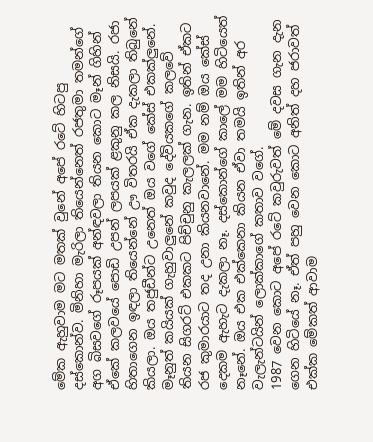මේක ඇහුවාම මට මතක් වුනේ අපේ රටේ හිටපු දස්කොන්ව. මිනිහා මැරිලා තියෙන්නෙත් රජතුමා තමන්ගේ අග බිසවගේ රූපයක් අන්ඳවලා තියන කොට මෑන් ගිහින් ඒකේ කලවයේ පොඩි උපන් ලපයක් ළකුනු කල නිසයි. රජා හිතාගෙන ඉඳලා තියෙන්නේ ඌ විතරයි ඒක දැකලා තිබුනේ කියලා. ඔය තජුඩීන්ට උනෙත් ඔය වගේ කේස් එකක්ලුනේ. මෑනුත් කයියක් ගැහුවාලුනේ කවුද දේවියකගේ කලවේ තියන සිගරට් එකකට පිච්චුනු කැලලක් ගැන. ඉතින් ඒකට රජ කුමාරයාට තද උනා කියනවානේ. මම නම් ඔය කේස් දෙකම ඇහැට දැකලා නෑ. දස්කොන්ගේ කාලේ මම හිටියෙත් නෑනේ. ඔය එක එක්කෙනා කියන ඒවා තමයි ඉතින් අර වැලැන්ටයින් ලොක්කාගේ කතාව වගේ.
1987 වෙන කොට අපේ රටේ කවුරුවත් මේ දවස ගැන දැන ගෙන හිටියේ නෑ. ඒත් පහු වෙන කොට අනිත් දහ ජරාවත් එක්ක මේකත් ආවාම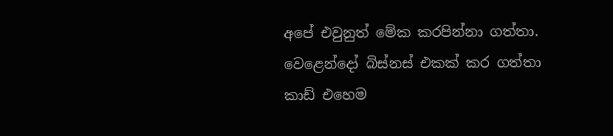අපේ එවුනුත් මේක කරපින්නා ගත්තා. වෙළෙන්දෝ බිස්නස් එකක් කර ගත්තා කාඩ් එහෙම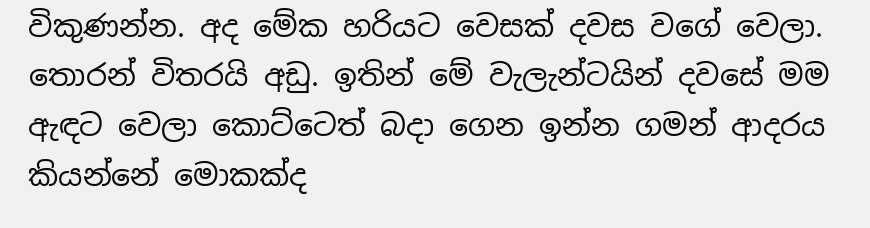විකුණන්න. අද මේක හරියට වෙසක් දවස වගේ වෙලා. තොරන් විතරයි අඩු. ඉතින් මේ වැලැන්ටයින් දවසේ මම ඇඳට වෙලා කොට්ටෙත් බදා ගෙන ඉන්න ගමන් ආදරය කියන්නේ මොකක්ද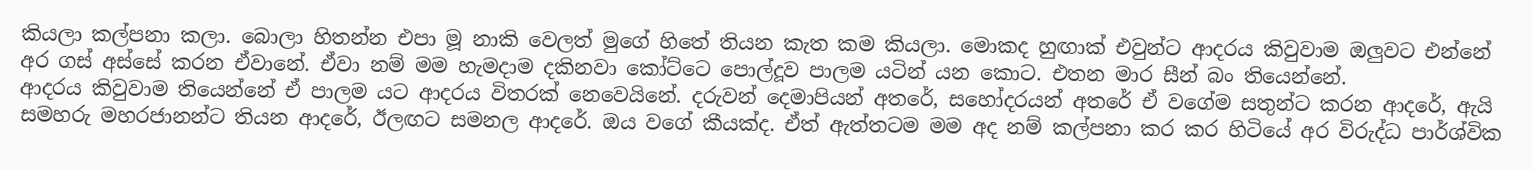කියලා කල්පනා කලා. බොලා හිතන්න එපා මූ නාකි වෙලත් මුගේ හිතේ තියන කැත කම කියලා. මොකද හුඟාක් එවුන්ට ආදරය කිවුවාම ඔලුවට එන්නේ අර ගස් අස්සේ කරන ඒවානේ. ඒවා නම් මම හැමදාම දකිනවා කෝට්ටෙ පොල්දූව පාලම යටින් යන කොට. එතන මාර සීන් බං තියෙන්නේ.
ආදරය කිවුවාම තියෙන්නේ ඒ පාලම යට ආදරය විතරක් නෙවෙයිනේ. දරුවන් දෙමාපියන් අතරේ, සහෝදරයන් අතරේ ඒ වගේම සතුන්ට කරන ආදරේ, ඇයි සමහරු මහරජානන්ට තියන ආදරේ, ඊලඟට සමනල ආදරේ. ඔය වගේ කීයක්ද. ඒත් ඇත්තටම මම අද නම් කල්පනා කර කර හිටියේ අර විරුද්ධ පාර්ශ්වික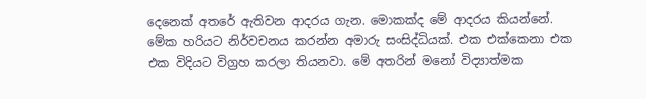දෙනෙක් අතරේ ඇතිවන ආදරය ගැන. මොකක්ද මේ ආදරය කියන්නේ. මේක හරියට නිර්වචනය කරන්න අමාරු සංසිද්ධියක්. එක එක්කෙනා එක එක විදියට විග්‍රහ කරලා තියනවා. මේ අතරින් මනෝ විද්‍යාත්මක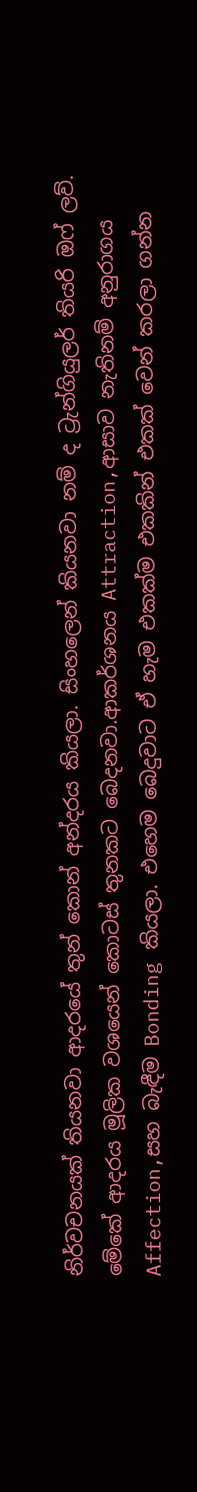නිර්වචනයක් තියනවා ආදරයේ තුන් කොන් අන්දරය කියලා. සිංහලෙන් කියනවා නම් ද ට්‍රැන්ගියුලර් තියරි ඔෆ් ලව්. මේකේ ආදරය මූලික වශයෙන් කොටස් තුනකට බෙදනවා.ආකර්ශනය Attraction,ආසාව නැතිනම් අනුරාගය Affection,සහ බැඳීම Bonding කියලා. එහෙම බෙදුවාට ඒ හැම එකක්ම එකකින් එකක් වෙන් කරලා ගන්න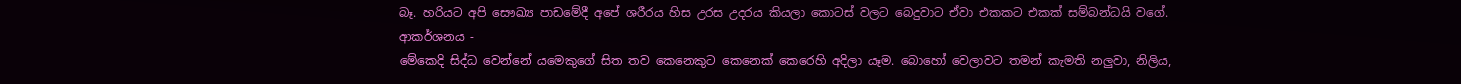බෑ. හරියට අපි සෞඛ්‍ය පාඩමේදී අපේ ශරීරය හිස උරස උදරය කියලා කොටස් වලට බෙදුවාට ඒවා එකකට එකක් සම්බන්ධයි වගේ.
ආකර්ශනය -
මේකෙදි සිද්ධ වෙන්නේ යමෙකුගේ සිත තව කෙනෙකුට කෙනෙක් කෙරෙහි අදිලා යෑම. බොහෝ වෙලාවට තමන් කැමති නලුවා, නිලිය,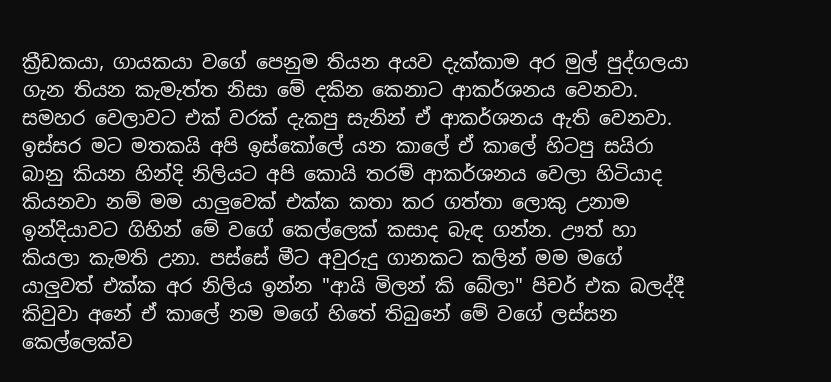ක්‍රීඩකයා, ගායකයා වගේ පෙනුම තියන අයව දැක්කාම අර මුල් පුද්ගලයා ගැන තියන කැමැත්ත නිසා මේ දකින කෙනාට ආකර්ශනය වෙනවා. සමහර වෙලාවට එක් වරක් දැකපු සැනින් ඒ ආකර්ශනය ඇති වෙනවා. ඉස්සර මට මතකයි අපි ඉස්කෝලේ යන කාලේ ඒ කාලේ හිටපු සයිරා බානු කියන හින්දි නිලියට අපි කොයි තරම් ආකර්ශනය වෙලා හිටියාද කියනවා නම් මම යාලුවෙක් එක්ක කතා කර ගත්තා ලොකු උනාම ඉන්දියාවට ගිහින් මේ වගේ කෙල්ලෙක් කසාද බැඳ ගන්න. ඌත් හා කියලා කැමති උනා. පස්සේ මීට අවුරුදු ගානකට කලින් මම මගේ යාලුවත් එක්ක අර නිලිය ඉන්න "ආයි මිලන් කි බේලා" පිචර් එක බලද්දී කිවුවා අනේ ඒ කාලේ නම මගේ හිතේ තිබුනේ මේ වගේ ලස්සන කෙල්ලෙක්ව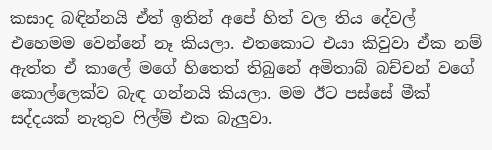කසාද බඳින්නයි ඒත් ඉතින් අපේ හිත් වල තිය දේවල් එහෙමම වෙන්නේ නෑ කියලා. එතකොට එයා කිවුවා ඒක නම් ඇත්ත ඒ කාලේ මගේ හිතෙත් තිබුනේ අමිතාබ් බච්චන් වගේ කොල්ලෙක්ව බැඳ ගන්නයි කියලා. මම ඊට පස්සේ මීක් සද්දයක් නැතුව ෆිල්ම් එක බැලුවා.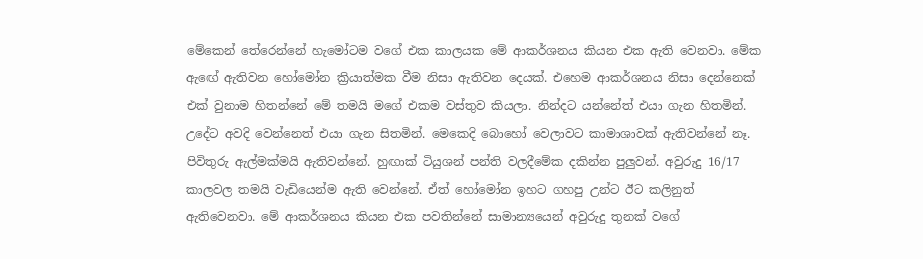මේකෙන් තේරෙන්නේ හැමෝටම වගේ එක කාලයක මේ ආකර්ශනය කියන එක ඇති වෙනවා. මේක ඇඟේ ඇතිවන හෝමෝන ක්‍රියාත්මක වීම නිසා ඇතිවන දෙයක්. එහෙම ආකර්ශනය නිසා දෙන්නෙක් එක් වුනාම හිතන්නේ මේ තමයි මගේ එකම වස්තුව කියලා. නින්දට යන්නේත් එයා ගැන හිතමින්. උදේට අවදි වෙන්නෙත් එයා ගැන සිතමින්. මෙකෙදි බොහෝ වෙලාවට කාමාශාවක් ඇතිවන්නේ නෑ. පිවිතුරු ඇල්මක්මයි ඇතිවන්නේ. හුඟාක් ටියුශන් පන්ති වලදීමේක දකින්න පුලුවන්. අවුරුදු 16/17 කාලවල තමයි වැඩියෙන්ම ඇති වෙන්නේ. ඒත් හෝමෝන ඉහට ගහපු උන්ට ඊට කලිනුත් ඇතිවෙනවා. මේ ආකර්ශනය කියන එක පවතින්නේ සාමාන්‍යයෙන් අවුරුදු තුනක් වගේ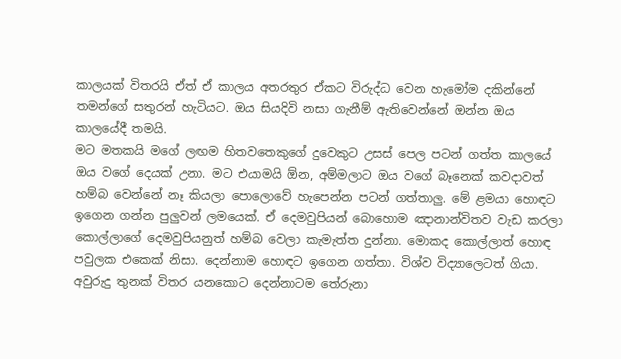කාලයක් විතරයි ඒත් ඒ කාලය අතරතුර ඒකට විරුද්ධ වෙන හැමෝම දකින්නේ තමන්ගේ සතුරන් හැටියට. ඔය සියදිවි නසා ගැනීම් ඇතිවෙන්නේ ඔන්න ඔය කාලයේදී තමයි.
මට මතකයි මගේ ලඟම හිතවතෙකුගේ දුවෙකුට උසස් පෙල පටන් ගත්ත කාලයේ ඔය වගේ දෙයක් උනා. මට එයාමයි ඕන, අම්මලාට ඔය වගේ බෑනෙක් කවදාවත් හම්බ වෙන්නේ නෑ කියලා පොලොවේ හැපෙන්න පටන් ගත්තාලු. මේ ළමයා හොඳට ඉගෙන ගන්න පුලුවන් ලමයෙක්. ඒ දෙමවුපියන් බොහොම ඤානාන්විතව වැඩ කරලා කොල්ලාගේ දෙමවුපියනුත් හම්බ වෙලා කැමැත්ත දුන්නා. මොකද කොල්ලාත් හොඳ පවුලක එකෙක් නිසා. දෙන්නාම හොඳට ඉගෙන ගත්තා. විශ්ව විද්‍යාලෙටත් ගියා. අවුරුදු තුනක් විතර යනකොට දෙන්නාටම තේරුනා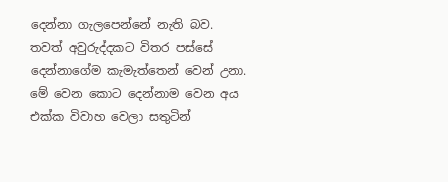දෙන්නා ගැලපෙන්නේ නැති බව. තවත් අවුරුද්දකට විතර පස්සේ දෙන්නාගේම කැමැත්තෙන් වෙන් උනා. මේ වෙන කොට දෙන්නාම වෙන අය එක්ක විවාහ වෙලා සතුටින්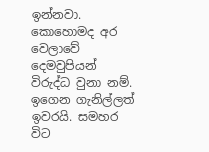ඉන්නවා. කොහොමද අර වෙලාවේ දෙමවුපියන් විරුද්ධ වුනා නම්. ඉගෙන ගැනිල්ලත් ඉවරයි. සමහර විට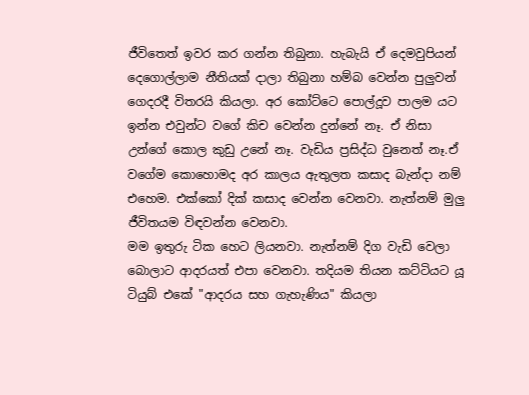ජීවිතෙත් ඉවර කර ගන්න තිබුනා. හැබැයි ඒ දෙමවුපියන් දෙගොල්ලාම නීතියක් දාලා තිබුනා හම්බ වෙන්න පුලුවන් ගෙදරදී විතරයි කියලා. අර කෝට්ටෙ පොල්දූව පාලම යට ඉන්න එවුන්ට වගේ කිච වෙන්න දුන්නේ නෑ. ඒ නිසා උන්ගේ කොල කුඩු උනේ නෑ. වැඩිය ප්‍රසිද්ධ වුනෙත් නෑ.ඒ වගේම කොහොමද අර කාලය ඇතුලත කසාද බැන්දා නම් එහෙම. එක්කෝ දික් කසාද වෙන්න වෙනවා. නැත්නම් මුලු ජීවිතයම විඳවන්න වෙනවා.
මම ඉතුරු ටික හෙට ලියනවා. නැත්නම් දිග වැඩි වෙලා බොලාට ආදරයත් එපා වෙනවා. තදියම තියන කට්ටියට යූ ටියුබ් එකේ "ආදරය සහ ගැහැණිය" කියලා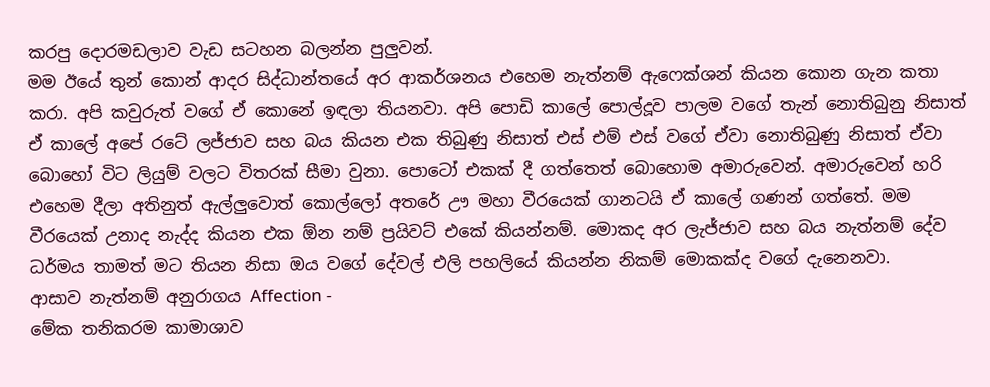කරපු දොරමඩලාව වැඩ සටහන බලන්න පුලුවන්.
මම ඊයේ තුන් කොන් ආදර සිද්ධාන්තයේ අර ආකර්ශනය එහෙම නැත්නම් ඇෆෙක්ශන් කියන කොන ගැන කතා කරා. අපි කවුරුත් වගේ ඒ කොනේ ඉඳලා තියනවා. අපි පොඩි කාලේ පොල්දූව පාලම වගේ තැන් නොතිබුනු නිසාත් ඒ කාලේ අපේ රටේ ලජ්ජාව සහ බය කියන එක තිබුණු නිසාත් එස් එම් එස් වගේ ඒවා නොතිබුණු නිසාත් ඒවා බොහෝ විට ලියුම් වලට විතරක් සීමා වුනා. පොටෝ එකක් දී ගත්තෙත් බොහොම අමාරුවෙන්. අමාරුවෙන් හරි එහෙම දීලා අතිනුත් ඇල්ලුවොත් කොල්ලෝ අතරේ ඌ මහා වීරයෙක් ගානටයි ඒ කාලේ ගණන් ගත්තේ. මම වීරයෙක් උනාද නැද්ද කියන එක ඕන නම් ප්‍රයිවට් එකේ කියන්නම්. මොකද අර ලැජ්ජාව සහ බය නැත්නම් දේව ධර්මය තාමත් මට තියන නිසා ඔය වගේ දේවල් එලි පහලියේ කියන්න නිකම් මොකක්ද වගේ දැනෙනවා.
ආසාව නැත්නම් අනුරාගය Affection -
මේක තනිකරම කාමාශාව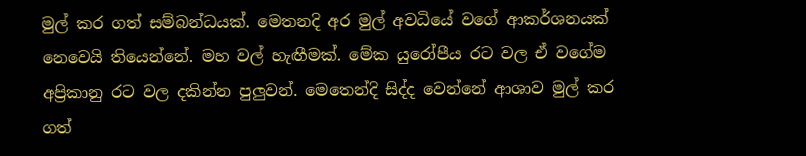මුල් කර ගත් සම්බන්ධයක්. මෙතනදි අර මුල් අවධියේ වගේ ආකර්ශනයක් නෙවෙයි තියෙන්නේ. මහ වල් හැඟීමක්. මේක යුරෝපීය රට වල ඒ වගේම අප්‍රිකානු රට වල දකින්න පුලුවන්. මෙතෙන්දි සිද්ද වෙන්නේ ආශාව මුල් කර ගත්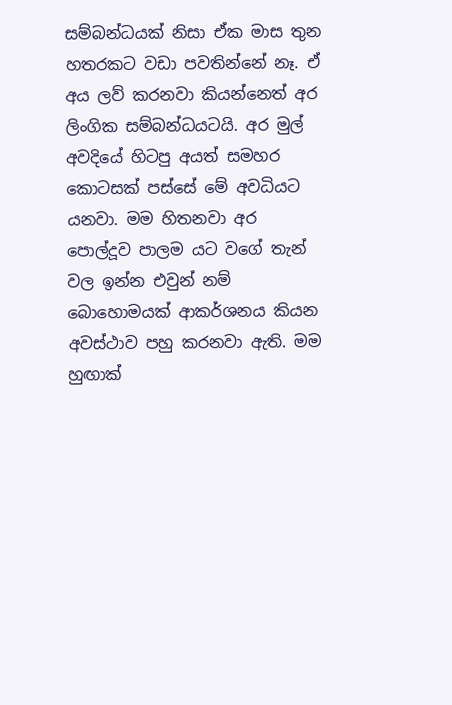සම්බන්ධයක් නිසා ඒක මාස තුන හතරකට වඩා පවතින්නේ නෑ. ඒ අය ලව් කරනවා කියන්නෙත් අර ලිංගික සම්බන්ධයටයි. අර මුල් අවදියේ හිටපු අයත් සමහර කොටසක් පස්සේ මේ අවධියට යනවා. මම හිතනවා අර පොල්දූව පාලම යට වගේ තැන් වල ඉන්න එවුන් නම් බොහොමයක් ආකර්ශනය කියන අවස්ථාව පහු කරනවා ඇති. මම හුඟාක්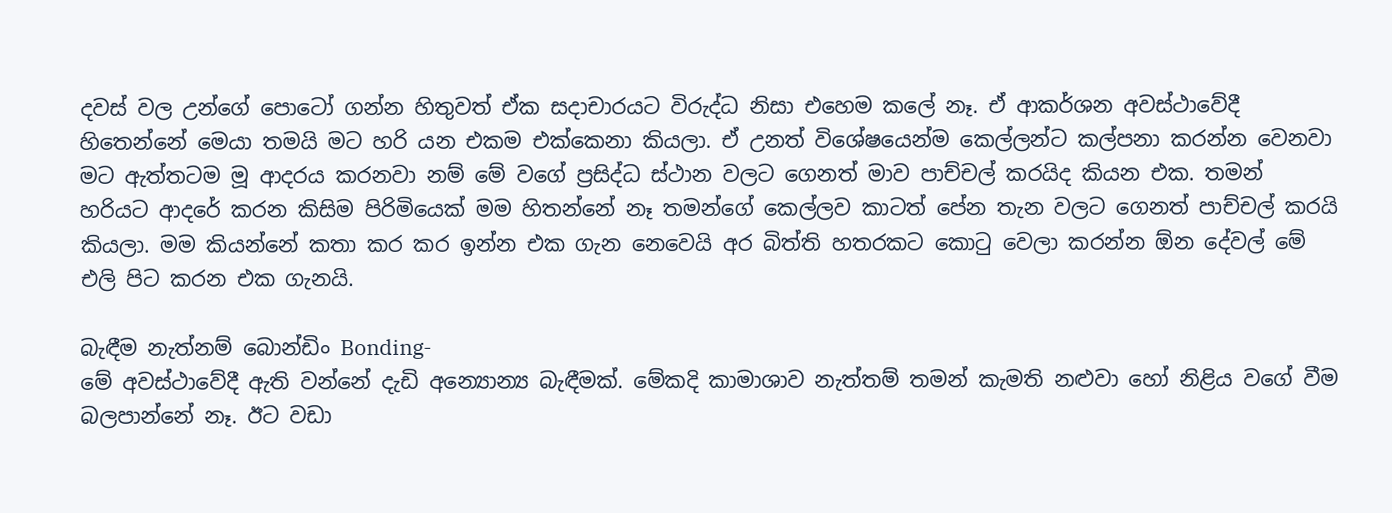දවස් වල උන්ගේ පොටෝ ගන්න හිතුවත් ඒක සදාචාරයට විරුද්ධ නිසා එහෙම කලේ නෑ. ඒ ආකර්ශන අවස්ථාවේදී හිතෙන්නේ මෙයා තමයි මට හරි යන එකම එක්කෙනා කියලා. ඒ උනත් විශේෂයෙන්ම කෙල්ලන්ට කල්පනා කරන්න වෙනවා මට ඇත්තටම මූ ආදරය කරනවා නම් මේ වගේ ප්‍රසිද්ධ ස්ථාන වලට ගෙනත් මාව පාච්චල් කරයිද කියන එක. තමන් හරියට ආදරේ කරන කිසිම පිරිමියෙක් මම හිතන්නේ නෑ තමන්ගේ කෙල්ලව කාටත් පේන තැන වලට ගෙනත් පාච්චල් කරයි කියලා. මම කියන්නේ කතා කර කර ඉන්න එක ගැන නෙවෙයි අර බිත්ති හතරකට කොටු වෙලා කරන්න ඕන දේවල් මේ එලි පිට කරන එක ගැනයි.

බැඳීම නැත්නම් බොන්ඩිං Bonding-
මේ අවස්ථාවේදී ඇති වන්නේ දැඩි අන්‍යොන්‍ය බැඳීමක්. මේකදි කාමාශාව නැත්තම් තමන් කැමති නළුවා හෝ නිළිය වගේ වීම බලපාන්නේ නෑ. ඊට වඩා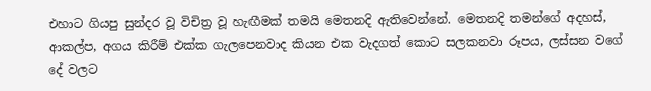එහාට ගියපු සුන්දර වූ විචිත්‍ර වූ හැඟීමක් තමයි මෙතනදි ඇතිවෙන්නේ. මෙතනදි තමන්ගේ අදහස්, ආකල්ප, අගය කිරීම් එක්ක ගැලපෙනවාද කියන එක වැදගත් කොට සලකනවා රූපය, ලස්සන වගේ දේ වලට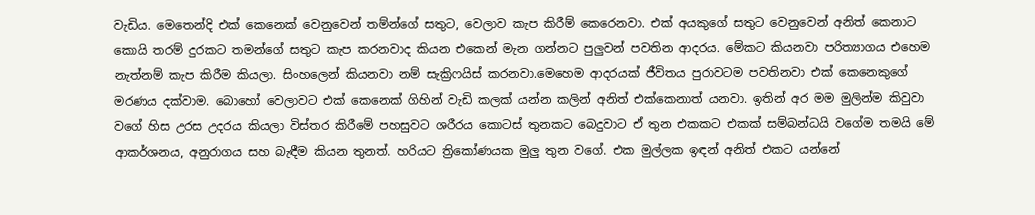වැඩිය. මෙතෙන්දි එක් කෙනෙක් වෙනුවෙන් තම්න්ගේ සතුට, වෙලාව කැප කිරීම් කෙරෙනවා. එක් අයකුගේ සතුට වෙනුවෙන් අනිත් කෙනාට කොයි තරම් දුරකට තමන්ගේ සතුට කැප කරනවාද කියන එකෙන් මැන ගන්නට පුලුවන් පවතින ආදරය. මේකට කියනවා පරිත්‍යාගය එහෙම නැත්නම් කැප කිරීම කියලා. සිංහලෙන් කියනවා නම් සැක්‍රිෆයිස් කරනවා.මෙහෙම ආදරයක් ජීවිතය පුරාවටම පවතිනවා එක් කෙනෙකුගේ මරණය දක්වාම. බොහෝ වෙලාවට එක් කෙනෙක් ගිහින් වැඩි කලක් යන්න කලින් අනිත් එක්කෙනාත් යනවා. ඉතින් අර මම මුලින්ම කිවුවා වගේ හිස උරස උදරය කියලා විස්තර කිරීමේ පහසුවට ශරීරය කොටස් තුනකට බෙදුවාට ඒ තුන එකකට එකක් සම්බන්ධයි වගේම තමයි මේ ආකර්ශනය, අනුරාගය සහ බැඳීම කියන තුනත්. හරියට ත්‍රිකෝණයක මුලු තුන වගේ. එක මුල්ලක ඉඳන් අනිත් එකට යන්නේ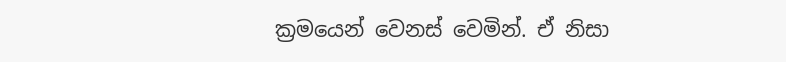ක්‍රමයෙන් වෙනස් වෙමින්. ඒ නිසා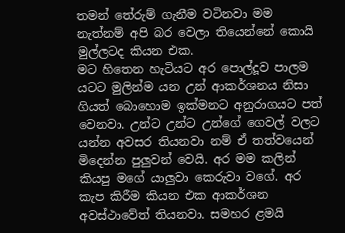තමන් තේරුම් ගැනීම වටිනවා මම නැත්නම් අපි බර වෙලා තියෙන්නේ කොයි මුල්ලටද කියන එක.
මට හිතෙන හැටියට අර පොල්දූව පාලම යටට මුලින්ම යන උන් ආකර්ශනය නිසා ගියත් බොහොම ඉක්මනට අනුරාගයට පත් වෙනවා. උන්ට උන්ට උන්ගේ ගෙවල් වලට යන්න අවසර තියනවා නම් ඒ තත්වයෙන් මිදෙන්න පුලුවන් වෙයි. අර මම කලින් කියපු මගේ යාලුවා කෙරුවා වගේ. අර කැප කිරීම කියන එක ආකර්ශන අවස්ථාවේත් තියනවා. සමහර ළමයි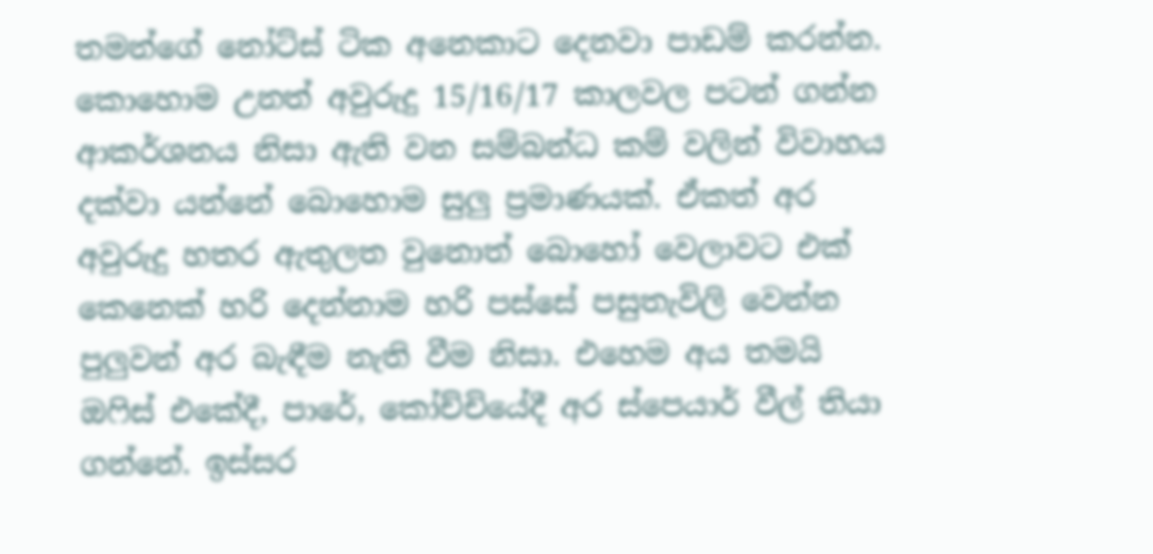තමන්ගේ නෝට්ස් ටික අනෙකාට දෙනවා පාඩම් කරන්න. කොහොම උනත් අවුරුදු 15/16/17 කාලවල පටන් ගන්න ආකර්ශනය නිසා ඇති වන සම්බන්ධ කම් වලින් විවාහය දක්වා යන්නේ බොහොම සුලු ප්‍රමාණයක්. ඒකත් අර අවුරුදු හතර ඇතුලත වුනොත් බොහෝ වෙලාවට එක් කෙනෙක් හරි දෙන්නාම හරි පස්සේ පසුතැවිලි වෙන්න පුලුවන් අර බැඳීම නැති වීම නිසා. එහෙම අය තමයි ඔෆිස් එකේදී, පාරේ, කෝච්චියේදී අර ස්පෙයාර් වීල් තියා ගන්නේ. ඉස්සර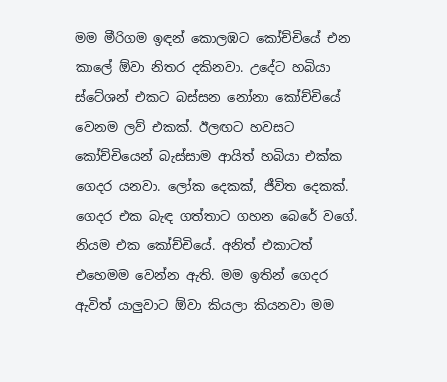මම මීරිගම ඉඳන් කොලඹට කෝච්චියේ එන කාලේ ඕවා නිතර දකිනවා. උදේට හබියා ස්ටේශන් එකට බස්සන නෝනා කෝච්චියේ වෙනම ලව් එකක්. ඊලඟට හවසට කෝච්චියෙන් බැස්සාම ආයිත් හබියා එක්ක ගෙදර යනවා. ලෝක දෙකක්, ජීවිත දෙකක්. ගෙදර එක බැඳ ගත්තාට ගහන බෙරේ වගේ. නියම එක කෝච්චියේ. අනිත් එකාටත් එහෙමම වෙන්න ඇති. මම ඉතින් ගෙදර ඇවිත් යාලුවාට ඕවා කියලා කියනවා මම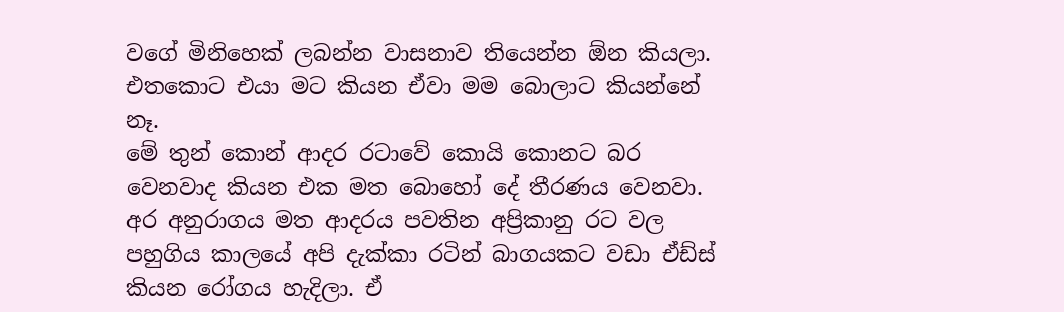වගේ මිනිහෙක් ලබන්න වාසනාව තියෙන්න ඕන කියලා. එතකොට එයා මට කියන ඒවා මම බොලාට කියන්නේ නෑ.
මේ තුන් කොන් ආදර රටාවේ කොයි කොනට බර වෙනවාද කියන එක මත බොහෝ දේ තීරණය වෙනවා. අර අනුරාගය මත ආදරය පවතින අප්‍රිකානු රට වල පහුගිය කාලයේ අපි දැක්කා රටින් බාගයකට වඩා ඒඩ්ස් කියන රෝගය හැදිලා. ඒ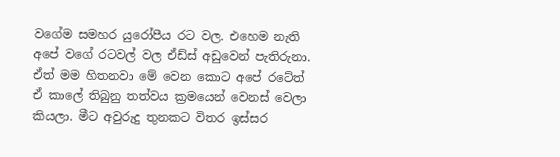වගේම සමහර යුරෝපීය රට වල. එහෙම නැති අපේ වගේ රටවල් වල ඒඩ්ස් අඩුවෙන් පැතිරුනා. ඒත් මම හිතනවා මේ වෙන කොට අපේ රටේත් ඒ කාලේ තිබුනු තත්වය ක්‍රමයෙන් වෙනස් වෙලා කියලා. මීට අවුරුදු තුනකට විතර ඉස්සර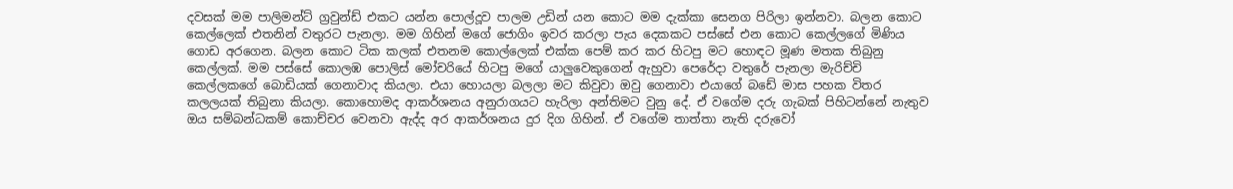දවසක් මම පාලිමන්ට් ග්‍රවුන්ඩ් එකට යන්න පොල්දූව පාලම උඩින් යන කොට මම දැක්කා සෙනග පිරිලා ඉන්නවා. බලන කොට කෙල්ලෙක් එතනින් වතුරට පැනලා. මම ගිහින් මගේ ජොගිං ඉවර කරලා පැය දෙකකට පස්සේ එන කොට කෙල්ලගේ මිණිය ගොඩ අරගෙන. බලන කොට ටික කලක් එතනම කොල්ලෙක් එක්ක පෙම් කර කර හිටපු මට හොඳට මූණ මතක තිබුනු කෙල්ලක්. මම පස්සේ කොලඹ පොලිස් මෝචරියේ හිටපු මගේ යාලුවෙකුගෙන් ඇහුවා පෙරේදා වතුරේ පැනලා මැරිච්චි කෙල්ලකගේ බොඩියක් ගෙනාවාද කියලා. එයා හොයලා බලලා මට කිවුවා ඔවු ගෙනාවා එයාගේ බඩේ මාස පහක විතර කලලයක් තිබුනා කියලා. කොහොමද ආකර්ශනය අනුරාගයට හැරිලා අන්තිමට වුනු දේ. ඒ වගේම දරු ගැබක් පිහිටන්නේ නැතුව ඔය සම්බන්ධකම් කොච්චර වෙනවා ඇද්ද අර ආකර්ශනය දුර දිග ගිහින්. ඒ වගේම තාත්තා නැති දරුවෝ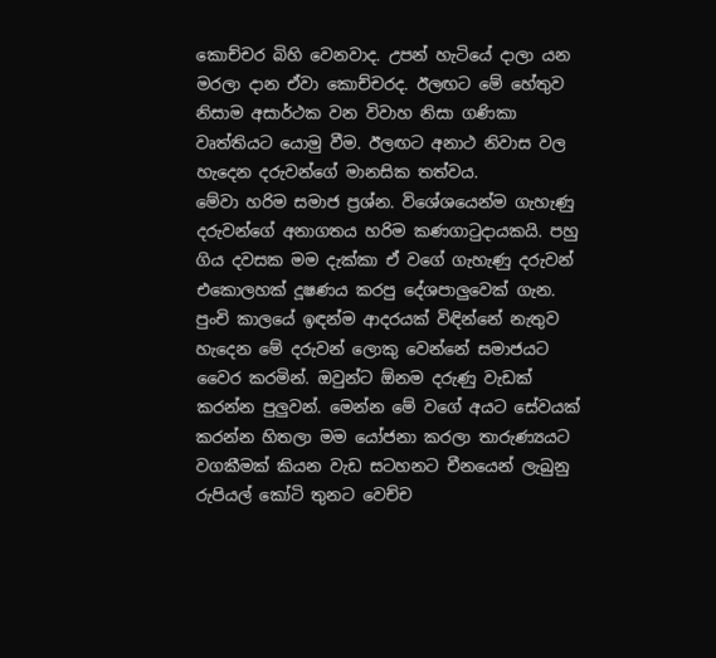කොච්චර බිහි වෙනවාද. උපන් හැටියේ දාලා යන මරලා දාන ඒවා කොච්චරද. ඊලඟට මේ හේතුව නිසාම අසාර්ථක වන විවාහ නිසා ගණිකා වෘත්තියට යොමු වීම. ඊලඟට අනාථ නිවාස වල හැදෙන දරුවන්ගේ මානසික තත්වය.
මේවා හරිම සමාජ ප්‍රශ්න. විශේශයෙන්ම ගැහැණු දරුවන්ගේ අනාගතය හරිම කණගාටුදායකයි. පහු ගිය දවසක මම දැක්කා ඒ වගේ ගැහැණු දරුවන් එකොලහක් දූෂණය කරපු දේශපාලුවෙක් ගැන. පුංචි කාලයේ ඉඳන්ම ආදරයක් විඳින්නේ නැතුව හැදෙන මේ දරුවන් ලොකු වෙන්නේ සමාජයට වෛර කරමින්. ඔවුන්ට ඕනම දරුණු වැඩක් කරන්න පුලුවන්. මෙන්න මේ වගේ අයට සේවයක් කරන්න හිතලා මම යෝජනා කරලා තාරුණ්‍යයට වගකීමක් කියන වැඩ සටහනට චීනයෙන් ලැබුනු රුපියල් කෝටි තුනට වෙච්ච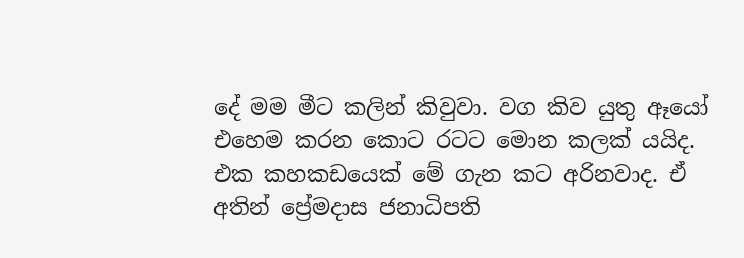දේ මම මීට කලින් කිවුවා. වග කිව යුතු ඈයෝ එහෙම කරන කොට රටට මොන කලක් යයිද. එක කහකඩයෙක් මේ ගැන කට අරිනවාද. ඒ අතින් ප්‍රේමදාස ජනාධිපති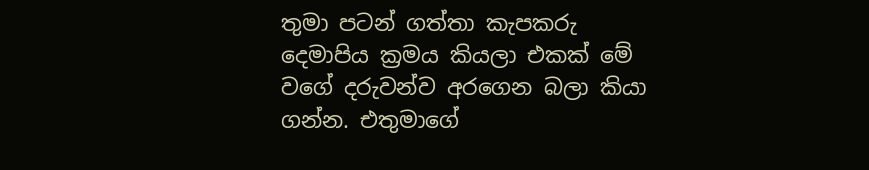තුමා පටන් ගත්තා කැපකරු දෙමාපිය ක්‍රමය කියලා එකක් මේ වගේ දරුවන්ව අරගෙන බලා කියා ගන්න. එතුමාගේ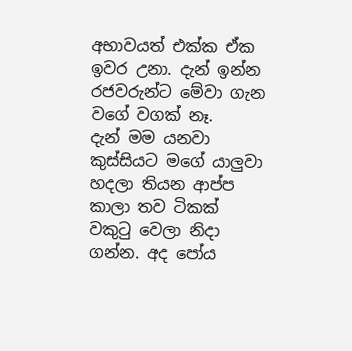අභාවයත් එක්ක ඒක ඉවර උනා. දැන් ඉන්න රජවරුන්ට මේවා ගැන වගේ වගක් නෑ.
දැන් මම යනවා කුස්සියට මගේ යාලුවා හදලා තියන ආප්ප කාලා තව ටිකක් වකුටු වෙලා නිදා ගන්න. අද පෝය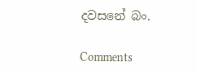දවසනේ බං.

Comments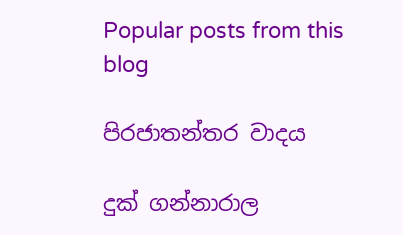Popular posts from this blog

පිරජාතන්තර වාදය

දුක් ගන්නාරාල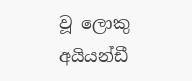වූ ලොකු අයියන්ඩී